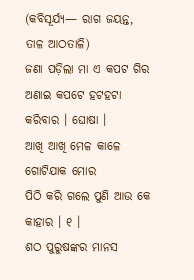(କବିସୂର୍ଯ୍ୟ— ରାଗ ଜୟନ୍ତ, ତାଳ ଆଠତାଳି)
ଜଣା ପଡ଼ିଲା ମା ଏ କପଟ ଗିର
ଅଣାଇ କପଟେ ହଟହଟା କରିବାର । ଘୋଷା ।
ଆଖି ଆଖି ମେଳ କାଳେ ଗୋଟିଯାକ ମୋର
ପିଠି କରି ଗଲେ ପୁଣି ଆଉ କେ କାହାର । ୧ ।
ଶଠ ପୁରୁଷଙ୍କର ମାନସ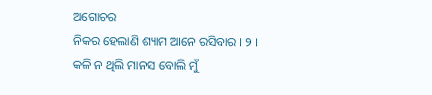ଅଗୋଚର
ନିକର ହେଲାଣି ଶ୍ୟାମ ଆନେ ରସିବାର । ୨ ।
କଳି ନ ଥିଲି ମାନସ ବୋଲି ମୁଁ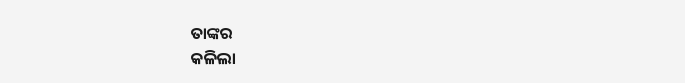ତାଙ୍କର
କଳିଲା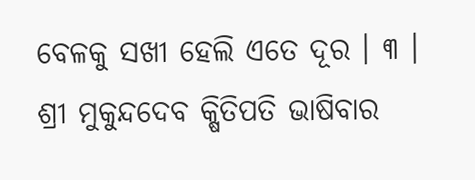ବେଳକୁ ସଖୀ ହେଲି ଏତେ ଦୂର । ୩ ।
ଶ୍ରୀ ମୁକୁନ୍ଦଦେବ କ୍ଷିତିପତି ଭାଷିବାର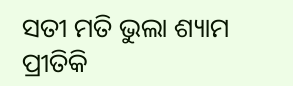ସତୀ ମତି ଭୁଲା ଶ୍ୟାମ ପ୍ରୀତିକି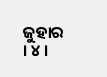ଜୁହାର । ୪ ।